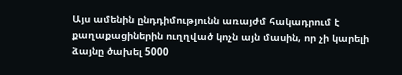Այս ամենին ընդդիմությունն առայժմ հակադրում է քաղաքացիներին ուղղված կոչն այն մասին, որ չի կարելի ձայնը ծախել 5000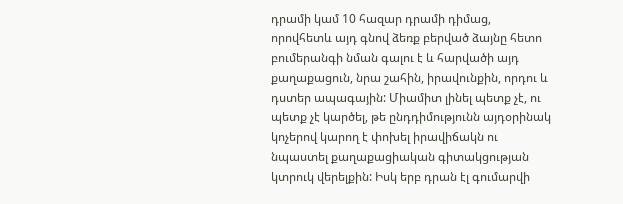դրամի կամ 10 հազար դրամի դիմաց, որովհետև այդ գնով ձեռք բերված ձայնը հետո բումերանգի նման գալու է և հարվածի այդ քաղաքացուն, նրա շահին, իրավունքին, որդու և դստեր ապագային: Միամիտ լինել պետք չէ, ու պետք չէ կարծել, թե ընդդիմությունն այդօրինակ կոչերով կարող է փոխել իրավիճակն ու նպաստել քաղաքացիական գիտակցության կտրուկ վերելքին: Իսկ երբ դրան էլ գումարվի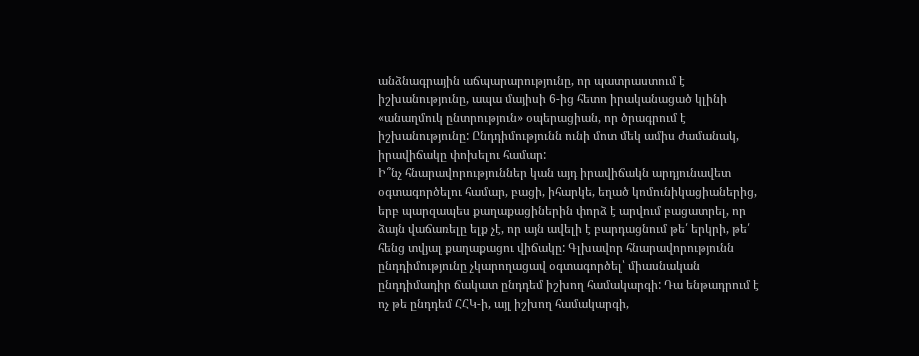անձնագրային աճպարարությունը, որ պատրաստում է իշխանությունը, ապա մայիսի 6-ից հետո իրականացած կլինի «անաղմուկ ընտրություն» օպերացիան, որ ծրագրում է իշխանությունը: Ընդդիմությունն ունի մոտ մեկ ամիս ժամանակ, իրավիճակը փոխելու համար:
Ի՞նչ հնարավորություններ կան այդ իրավիճակն արդյունավետ օգտագործելու համար, բացի, իհարկե, եղած կոմունիկացիաներից, երբ պարզապես քաղաքացիներին փորձ է արվում բացատրել, որ ձայն վաճառելը ելք չէ, որ այն ավելի է բարդացնում թե՛ երկրի, թե՛ հենց տվյալ քաղաքացու վիճակը: Գլխավոր հնարավորությունն ընդդիմությունը չկարողացավ օգտագործել՝ միասնական ընդդիմադիր ճակատ ընդդեմ իշխող համակարգի: Դա ենթադրում է ոչ թե ընդդեմ ՀՀԿ-ի, այլ իշխող համակարգի,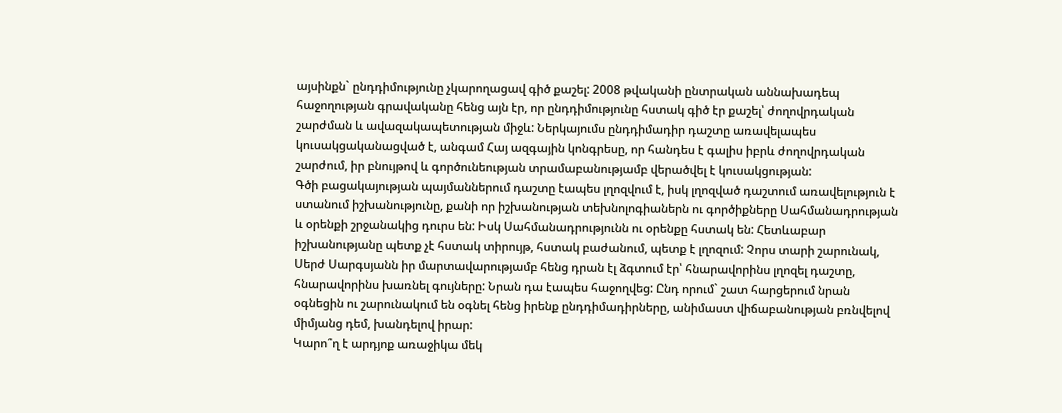այսինքն` ընդդիմությունը չկարողացավ գիծ քաշել: 2008 թվականի ընտրական աննախադեպ հաջողության գրավականը հենց այն էր, որ ընդդիմությունը հստակ գիծ էր քաշել՝ ժողովրդական շարժման և ավազակապետության միջև: Ներկայումս ընդդիմադիր դաշտը առավելապես կուսակցականացված է, անգամ Հայ ազգային կոնգրեսը, որ հանդես է գալիս իբրև ժողովրդական շարժում, իր բնույթով և գործունեության տրամաբանությամբ վերածվել է կուսակցության:
Գծի բացակայության պայմաններում դաշտը էապես լղոզվում է, իսկ լղոզված դաշտում առավելություն է ստանում իշխանությունը, քանի որ իշխանության տեխնոլոգիաներն ու գործիքները Սահմանադրության և օրենքի շրջանակից դուրս են: Իսկ Սահմանադրությունն ու օրենքը հստակ են: Հետևաբար իշխանությանը պետք չէ հստակ տիրույթ, հստակ բաժանում, պետք է լղոզում: Չորս տարի շարունակ, Սերժ Սարգսյանն իր մարտավարությամբ հենց դրան էլ ձգտում էր՝ հնարավորինս լղոզել դաշտը, հնարավորինս խառնել գույները: Նրան դա էապես հաջողվեց: Ընդ որում` շատ հարցերում նրան օգնեցին ու շարունակում են օգնել հենց իրենք ընդդիմադիրները, անիմաստ վիճաբանության բռնվելով միմյանց դեմ, խանդելով իրար:
Կարո՞ղ է արդյոք առաջիկա մեկ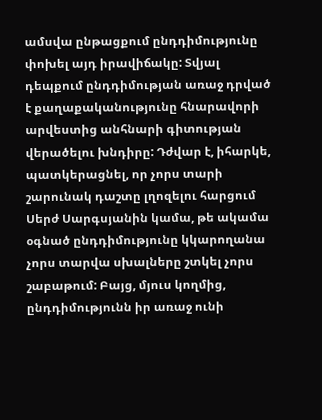ամսվա ընթացքում ընդդիմությունը փոխել այդ իրավիճակը: Տվյալ դեպքում ընդդիմության առաջ դրված է քաղաքականությունը հնարավորի արվեստից անհնարի գիտության վերածելու խնդիրը: Դժվար է, իհարկե, պատկերացնել, որ չորս տարի շարունակ դաշտը լղոզելու հարցում Սերժ Սարգսյանին կամա, թե ակամա օգնած ընդդիմությունը կկարողանա չորս տարվա սխալները շտկել չորս շաբաթում: Բայց, մյուս կողմից, ընդդիմությունն իր առաջ ունի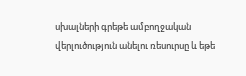սխալների գրեթե ամբողջական վերլուծություն անելու ռեսուրսը և եթե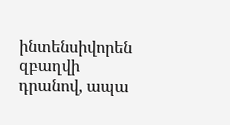ինտենսիվորեն զբաղվի դրանով, ապա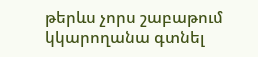թերևս չորս շաբաթում կկարողանա գտնել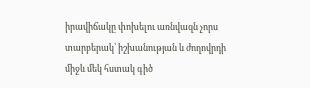իրավիճակը փոխելու առնվազն չորս տարբերակ՝ իշխանության և ժողովրդի միջև մեկ հստակ գիծ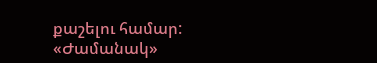քաշելու համար:
«Ժամանակ»